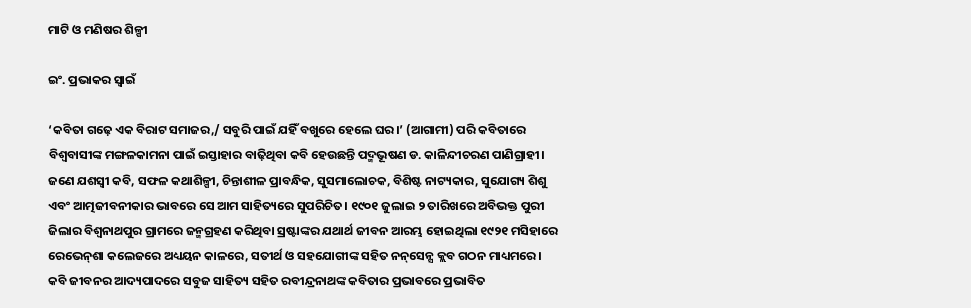ମାଟି ଓ ମଣିଷର ଶିଳ୍ପୀ

ଇଂ. ପ୍ରଭାକର ସ୍ବାଇଁ

‘କବିତା ଗଢ଼େ ଏକ ବିରାଟ ସମାଜର,/ ସବୁରି ପାଇଁ ଯହିଁ ବଖୁରେ ହେଲେ ଘର।’ (ଆଗାମୀ) ପରି କବିତାରେ ବିଶ୍ୱବାସୀଙ୍କ ମଙ୍ଗଳକାମନା ପାଇଁ ଇସ୍ତାହାର ବାଢ଼ିଥିବା କବି ହେଉଛନ୍ତି ପଦ୍ମଭୂଷଣ ଡ. କାଳିନ୍ଦୀଚରଣ ପାଣିଗ୍ରାହୀ। ଜଣେ ଯଶସ୍ବୀ କବି, ସଫଳ କଥାଶିଳ୍ପୀ, ଚିନ୍ତାଶୀଳ ପ୍ରାବନ୍ଧିକ, ସୁସମାଲୋଚକ, ବିଶିଷ୍ଟ ନାଟ୍ୟକାର, ସୁଯୋଗ୍ୟ ଶିଶୁ ଏବଂ ଆତ୍ମଜୀବନୀକାର ଭାବରେ ସେ ଆମ ସାହିତ୍ୟରେ ସୁପରିଚିତ। ୧୯୦୧ ଜୁଲାଇ ୨ ତାରିଖରେ ଅବିଭକ୍ତ ପୁରୀ ଜିଲାର ବିଶ୍ୱନାଥପୁର ଗ୍ରାମରେ ଜନ୍ମଗ୍ରହଣ କରିଥିବା ସ୍ରଷ୍ଟାଙ୍କର ଯଥାର୍ଥ ଜୀବନ ଆରମ୍ଭ ହୋଇଥିଲା ୧୯୨୧ ମସିହାରେ ରେଭେନ୍‌ଶା କଲେଜରେ ଅଧ୍ୟୟନ କାଳରେ, ସତୀର୍ଥ ଓ ସହଯୋଗୀଙ୍କ ସହିତ ନନ୍‌ସେନ୍ସ କ୍ଲବ ଗଠନ ମାଧ୍ୟମରେ।
କବି ଜୀବନର ଆଦ୍ୟପାଦରେ ସବୁଜ ସାହିତ୍ୟ ସହିତ ରବୀନ୍ଦ୍ରନାଥଙ୍କ କବିତାର ପ୍ରଭାବରେ ପ୍ରଭାବିତ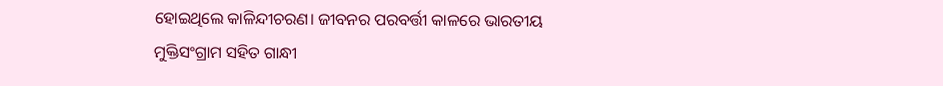ହୋଇଥିଲେ କାଳିନ୍ଦୀଚରଣ। ଜୀବନର ପରବର୍ତ୍ତୀ କାଳରେ ଭାରତୀୟ ମୁକ୍ତିସଂଗ୍ରାମ ସହିତ ଗାନ୍ଧୀ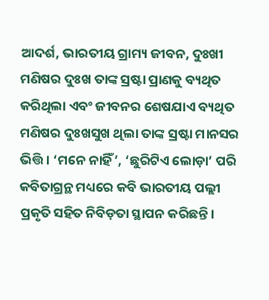ଆଦର୍ଶ, ଭାରତୀୟ ଗ୍ରାମ୍ୟ ଜୀବନ, ଦୁଃଖୀ ମଣିଷର ଦୁଃଖ ତାଙ୍କ ସ୍ରଷ୍ଟା ପ୍ରାଣକୁ ବ୍ୟଥିତ କରିଥିଲା ଏବଂ ଜୀବନର ଶେଷଯାଏ ବ୍ୟଥିତ ମଣିଷର ଦୁଃଖସୁଖ ଥିଲା ତାଙ୍କ ସ୍ରଷ୍ଟା ମାନସର ଭିତ୍ତି। ‘ମନେ ନାହିଁ’, ‘ଛୁରିଟିଏ ଲୋଡ଼ା’ ପରି କବିତାଗ୍ରନ୍ଥ ମଧ୍ୟରେ କବି ଭାରତୀୟ ପଲ୍ଲୀ ପ୍ରକୃତି ସହିତ ନିବିଡ଼ତା ସ୍ଥାପନ କରିଛନ୍ତି।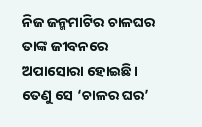ନିଜ ଜନ୍ମମାଟିର ଚାଳଘର ତାଙ୍କ ଜୀବନରେ ଅପାସୋରା ହୋଇଛି। ତେଣୁ ସେ ‘ଚାଳର ଘର’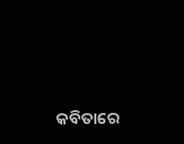କବିତାରେ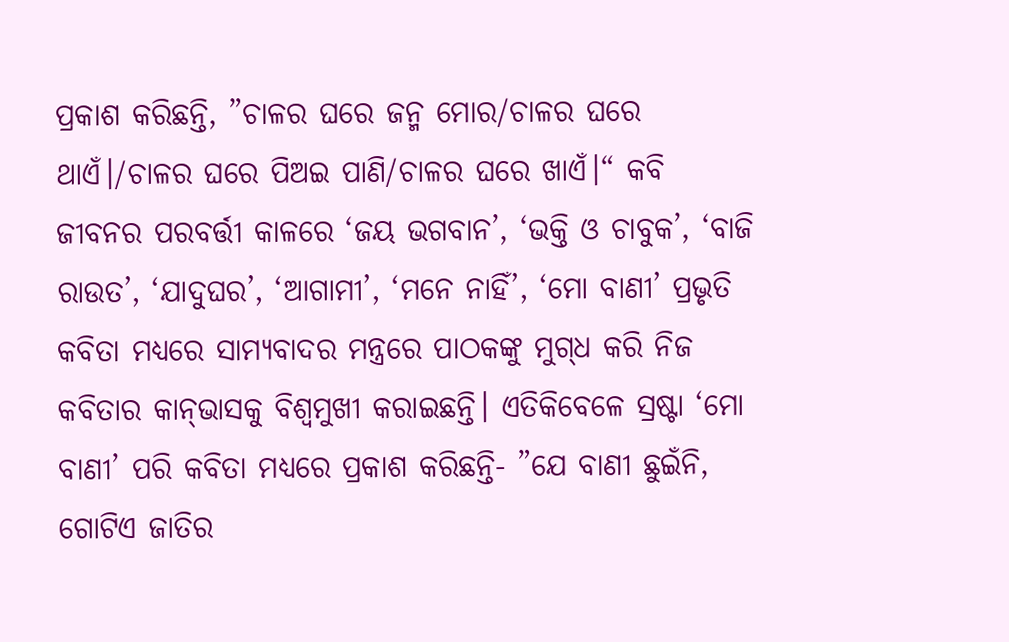ପ୍ରକାଶ କରିଛନ୍ତି, ”ଚାଳର ଘରେ ଜନ୍ମ ମୋର/ଚାଳର ଘରେ ଥାଏଁ।/ଚାଳର ଘରେ ପିଅଇ ପାଣି/ଚାଳର ଘରେ ଖାଏଁ।“ କବି ଜୀବନର ପରବର୍ତ୍ତୀ କାଳରେ ‘ଜୟ ଭଗବାନ’, ‘ଭକ୍ତି ଓ ଚାବୁକ’, ‘ବାଜି ରାଉତ’, ‘ଯାଦୁଘର’, ‘ଆଗାମୀ’, ‘ମନେ ନାହିଁ’, ‘ମୋ ବାଣୀ’ ପ୍ରଭୃତି କବିତା ମଧ୍ୟରେ ସାମ୍ୟବାଦର ମନ୍ତ୍ରରେ ପାଠକଙ୍କୁ ମୁଗ୍‌ଧ କରି ନିଜ କବିତାର କାନ୍‌ଭାସକୁ ବିଶ୍ୱମୁଖୀ କରାଇଛନ୍ତି। ଏତିକିବେଳେ ସ୍ରଷ୍ଟା ‘ମୋ ବାଣୀ’ ପରି କବିତା ମଧ୍ୟରେ ପ୍ରକାଶ କରିଛନ୍ତି- ”ଯେ ବାଣୀ ଛୁଇଁନି, ଗୋଟିଏ ଜାତିର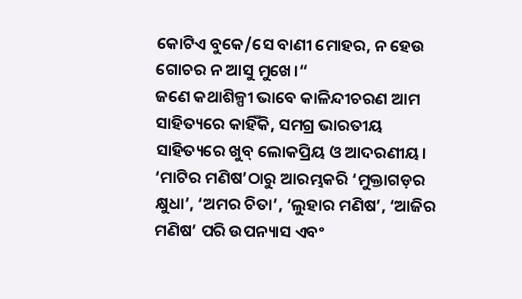କୋଟିଏ ବୁକେ/ସେ ବାଣୀ ମୋହର, ନ ହେଉ ଗୋଚର ନ ଆସୁ ମୁଖେ।“
ଜଣେ କଥାଶିଳ୍ପୀ ଭାବେ କାଳିନ୍ଦୀଚରଣ ଆମ ସାହିତ୍ୟରେ କାହିଁକି, ସମଗ୍ର ଭାରତୀୟ ସାହିତ୍ୟରେ ଖୁବ୍‌ ଲୋକପ୍ରିୟ ଓ ଆଦରଣୀୟ। ‘ମାଟିର ମଣିଷ’ଠାରୁ ଆରମ୍ଭକରି ‘ମୁକ୍ତାଗଡ଼ର କ୍ଷୁଧା’, ‘ଅମର ଚିତା’, ‘ଲୁହାର ମଣିଷ’, ‘ଆଜିର ମଣିଷ’ ପରି ଉପନ୍ୟାସ ଏବଂ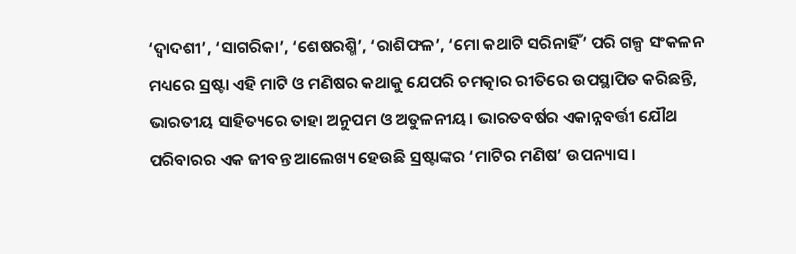‘ଦ୍ୱାଦଶୀ’, ‘ସାଗରିକା’, ‘ଶେଷରଶ୍ମି’, ‘ରାଶିଫଳ’, ‘ମୋ କଥାଟି ସରିନାହିଁ’ ପରି ଗଳ୍ପ ସଂକଳନ ମଧ୍ୟରେ ସ୍ରଷ୍ଟା ଏହି ମାଟି ଓ ମଣିଷର କଥାକୁ ଯେପରି ଚମତ୍କାର ରୀତିରେ ଉପସ୍ଥାପିତ କରିଛନ୍ତି, ଭାରତୀୟ ସାହିତ୍ୟରେ ତାହା ଅନୁପମ ଓ ଅତୁଳନୀୟ। ଭାରତବର୍ଷର ଏକାନ୍ନବର୍ତ୍ତୀ ଯୌଥ ପରିବାରର ଏକ ଜୀବନ୍ତ ଆଲେଖ୍ୟ ହେଉଛି ସ୍ରଷ୍ଟାଙ୍କର ‘ମାଟିର ମଣିଷ’ ଉପନ୍ୟାସ।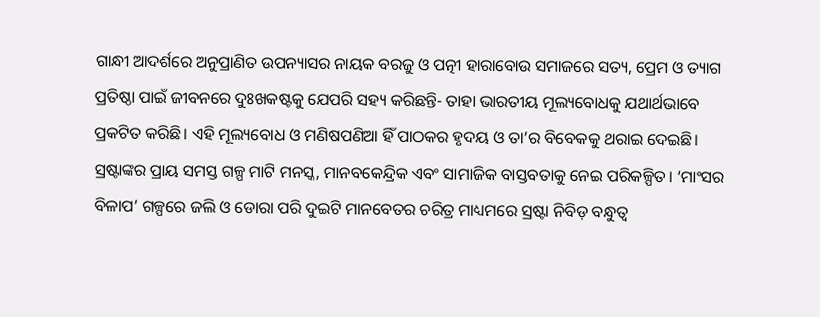ଗାନ୍ଧୀ ଆଦର୍ଶରେ ଅନୁପ୍ରାଣିତ ଉପନ୍ୟାସର ନାୟକ ବରଜୁ ଓ ପତ୍ନୀ ହାରାବୋଉ ସମାଜରେ ସତ୍ୟ, ପ୍ରେମ ଓ ତ୍ୟାଗ ପ୍ରତିଷ୍ଠା ପାଇଁ ଜୀବନରେ ଦୁଃଖକଷ୍ଟକୁ ଯେପରି ସହ୍ୟ କରିଛନ୍ତି- ତାହା ଭାରତୀୟ ମୂଲ୍ୟବୋଧକୁ ଯଥାର୍ଥଭାବେ ପ୍ରକଟିତ କରିଛି। ଏହି ମୂଲ୍ୟବୋଧ ଓ ମଣିଷପଣିଆ ହିଁ ପାଠକର ହୃଦୟ ଓ ତା’ର ବିବେକକୁ ଥରାଇ ଦେଇଛି। ସ୍ରଷ୍ଟାଙ୍କର ପ୍ରାୟ ସମସ୍ତ ଗଳ୍ପ ମାଟି ମନସ୍କ, ମାନବକେନ୍ଦ୍ରିକ ଏବଂ ସାମାଜିକ ବାସ୍ତବତାକୁ ନେଇ ପରିକଳ୍ପିତ। ‘ମାଂସର ବିଳାପ’ ଗଳ୍ପରେ ଜଲି ଓ ଡୋରା ପରି ଦୁଇଟି ମାନବେତର ଚରିତ୍ର ମାଧ୍ୟମରେ ସ୍ରଷ୍ଟା ନିବିଡ଼ ବନ୍ଧୁତ୍ୱ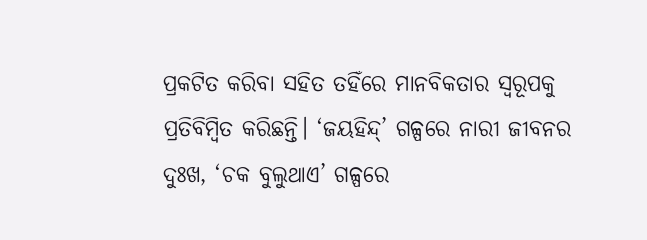ପ୍ରକଟିତ କରିବା ସହିତ ତହିଁରେ ମାନବିକତାର ସ୍ବରୂପକୁ ପ୍ରତିବିମ୍ବିତ କରିଛନ୍ତି। ‘ଜୟହିନ୍ଦ୍‌’ ଗଳ୍ପରେ ନାରୀ ଜୀବନର ଦୁଃଖ, ‘ଚକ ବୁଲୁଥାଏ’ ଗଳ୍ପରେ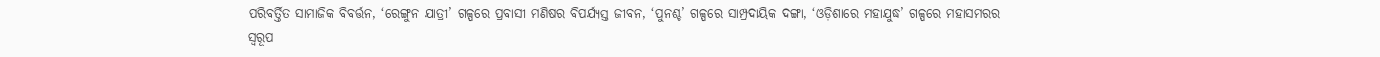ପରିବର୍ତ୍ତିତ ସାମାଜିକ ବିବର୍ତ୍ତନ, ‘ରେଙ୍ଗୁନ ଯାତ୍ରୀ’ ଗଳ୍ପରେ ପ୍ରବାସୀ ମଣିଷର ବିପର୍ଯ୍ୟସ୍ତ ଜୀବନ, ‘ପୁନଶ୍ଚ’ ଗଳ୍ପରେ ସାମ୍ପ୍ରଦାୟିକ ଦଙ୍ଗା, ‘ଓଡ଼ିଶାରେ ମହାଯୁଦ୍ଧ’ ଗଳ୍ପରେ ମହାସମରର ସ୍ବରୂପ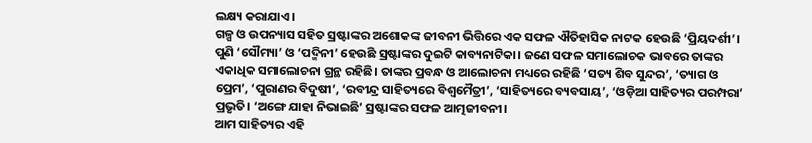ଲକ୍ଷ୍ୟ କରାଯାଏ।
ଗଳ୍ପ ଓ ଉପନ୍ୟାସ ସହିତ ସ୍ରଷ୍ଟାଙ୍କର ଅଶୋକଙ୍କ ଜୀବନୀ ଭିତ୍ତିରେ ଏକ ସଫଳ ଐତିହାସିକ ନାଟକ ହେଉଛି ‘ପ୍ରିୟଦର୍ଶୀ’। ପୁଣି ‘ସୌମ୍ୟା’ ଓ ‘ପଦ୍ମିନୀ’ ହେଉଛି ସ୍ରଷ୍ଟାଙ୍କର ଦୁଇଟି କାବ୍ୟନାଟିକା। ଜଣେ ସଫଳ ସମାଲୋଚକ ଭାବରେ ତାଙ୍କର ଏକାଧିକ ସମାଲୋଚନା ଗ୍ରନ୍ଥ ରହିଛି। ତାଙ୍କର ପ୍ରବନ୍ଧ ଓ ଆଲୋଚନା ମଧ୍ୟରେ ରହିଛି ‘ସତ୍ୟ ଶିବ ସୁନ୍ଦର’, ‘ତ୍ୟାଗ ଓ ପ୍ରେମ’, ‘ପୁରାଣର ବିଦୁଷୀ’, ‘ରବୀନ୍ଦ୍ର ସାହିତ୍ୟରେ ବିଶ୍ୱମୈତ୍ରୀ’, ‘ସାହିତ୍ୟରେ ବ୍ୟବସାୟ’, ‘ଓଡ଼ିଆ ସାହିତ୍ୟର ପରମ୍ପରା’ ପ୍ରଭୃତି। ‘ଅଙ୍ଗେ ଯାହା ନିଭାଇଛି’ ସ୍ରଷ୍ଟାଙ୍କର ସଫଳ ଆତ୍ମଜୀବନୀ।
ଆମ ସାହିତ୍ୟର ଏହି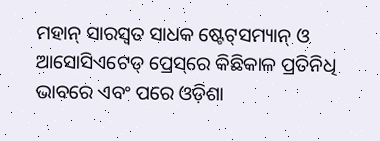ମହାନ୍‌ ସାରସ୍ବତ ସାଧକ ଷ୍ଟେଟ୍‌ସମ୍ୟାନ୍‌ ଓ ଆସୋସିଏଟେଡ୍‌ ପ୍ରେସ୍‌ରେ କିଛିକାଳ ପ୍ରତିନିଧି ଭାବରେ ଏବଂ ପରେ ଓଡ଼ିଶା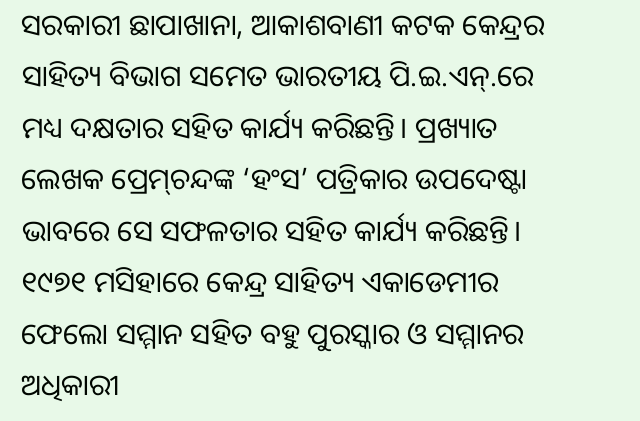ସରକାରୀ ଛାପାଖାନା, ଆକାଶବାଣୀ କଟକ କେନ୍ଦ୍ରର ସାହିତ୍ୟ ବିଭାଗ ସମେତ ଭାରତୀୟ ପି.ଇ.ଏନ୍‌.ରେ ମଧ୍ୟ ଦକ୍ଷତାର ସହିତ କାର୍ଯ୍ୟ କରିଛନ୍ତି। ପ୍ରଖ୍ୟାତ ଲେଖକ ପ୍ରେମ୍‌ଚନ୍ଦଙ୍କ ‘ହଂସ’ ପତ୍ରିକାର ଉପଦେଷ୍ଟା ଭାବରେ ସେ ସଫଳତାର ସହିତ କାର୍ଯ୍ୟ କରିଛନ୍ତି। ୧୯୭୧ ମସିହାରେ କେନ୍ଦ୍ର ସାହିତ୍ୟ ଏକାଡେମୀର ଫେଲୋ ସମ୍ମାନ ସହିତ ବହୁ ପୁରସ୍କାର ଓ ସମ୍ମାନର ଅଧିକାରୀ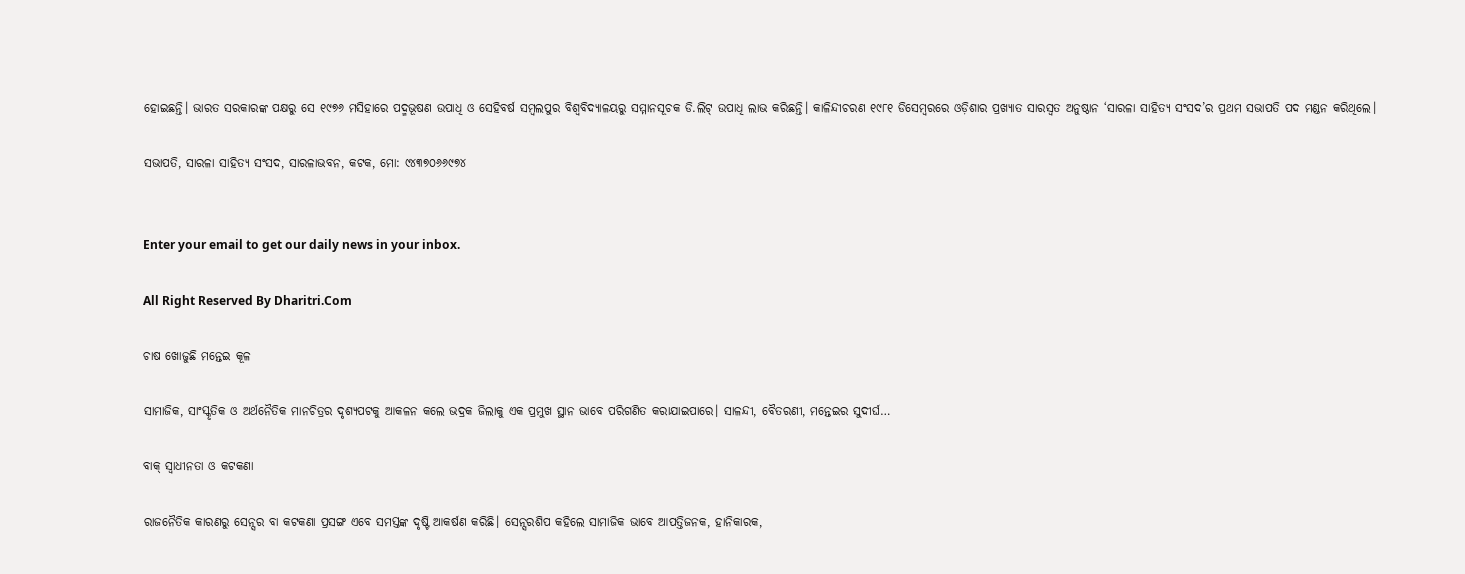ହୋଇଛନ୍ତି। ଭାରତ ସରକାରଙ୍କ ପକ୍ଷରୁ ସେ ୧୯୭୬ ମସିହାରେ ପଦ୍ମଭୂଷଣ ଉପାଧି ଓ ସେହିବର୍ଷ ସମ୍ବଲପୁର ବିଶ୍ୱବିଦ୍ୟାଳୟରୁ ସମ୍ମାନସୂଚକ ଡି.ଲିଟ୍‌ ଉପାଧି ଲାଭ କରିଛନ୍ତି। କାଳିନ୍ଦୀଚରଣ ୧୯୮୧ ଡିସେମ୍ବରରେ ଓଡ଼ିଶାର ପ୍ରଖ୍ୟାତ ସାରସ୍ବତ ଅନୁଷ୍ଠାନ ‘ସାରଳା ସାହିତ୍ୟ ସଂସଦ’ର ପ୍ରଥମ ସଭାପତି ପଦ ମଣ୍ଡନ କରିଥିଲେ।

ସଭାପତି, ସାରଳା ସାହିତ୍ୟ ସଂସଦ, ସାରଳାଭବନ, କଟକ, ମୋ: ୯୪୩୭୦୬୬୯୭୪


Enter your email to get our daily news in your inbox.

All Right Reserved By Dharitri.Com

ଚାଷ ଖୋଜୁଛି ମନ୍ତେଇ କୂଳ

ସାମାଜିକ, ସାଂସ୍କୃତିକ ଓ ଅର୍ଥନୈତିକ ମାନଚିତ୍ରର ଦୃଶ୍ୟପଟକୁ ଆକଳନ କଲେ ଭଦ୍ରକ ଜିଲାକୁ ଏକ ପ୍ରମୁଖ ସ୍ଥାନ ଭାବେ ପରିଗଣିତ କରାଯାଇପାରେ। ସାଳନ୍ଦୀ, ବୈତରଣୀ, ମନ୍ତେଇର ସୁଦୀର୍ଘ…

ବାକ୍‌ ସ୍ବାଧୀନତା ଓ କଟକଣା

ରାଜନୈତିକ କାରଣରୁ ସେନ୍ସର ବା କଟକଣା ପ୍ରସଙ୍ଗ ଏବେ ସମସ୍ତଙ୍କ ଦୃଷ୍ଟି ଆକର୍ଷଣ କରିଛି। ସେନ୍ସରଶିପ କହିଲେ ସାମାଜିକ ଭାବେ ଆପତ୍ତିଜନକ, ହାନିକାରକ,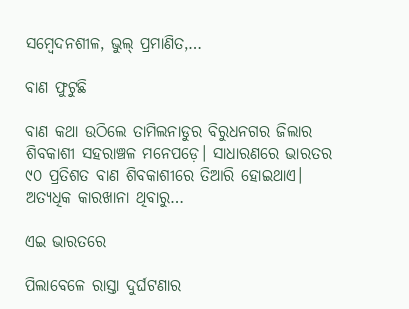ସମ୍ବେଦନଶୀଳ, ଭୁଲ୍‌ ପ୍ରମାଣିତ,…

ବାଣ ଫୁଟୁଛି

ବାଣ କଥା ଉଠିଲେ ତାମିଲନାଡୁର ବିରୁଧନଗର ଜିଲାର ଶିବକାଶୀ ସହରାଞ୍ଚଳ ମନେପଡ଼େ। ସାଧାରଣରେ ଭାରତର ୯୦ ପ୍ରତିଶତ ବାଣ ଶିବକାଶୀରେ ତିଆରି ହୋଇଥାଏ। ଅତ୍ୟଧିକ କାରଖାନା ଥିବାରୁ…

ଏଇ ଭାରତରେ

ପିଲାବେଳେ ରାସ୍ତା ଦୁର୍ଘଟଣାର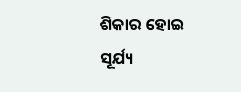ଶିକାର ହୋଇ ସୂର୍ଯ୍ୟ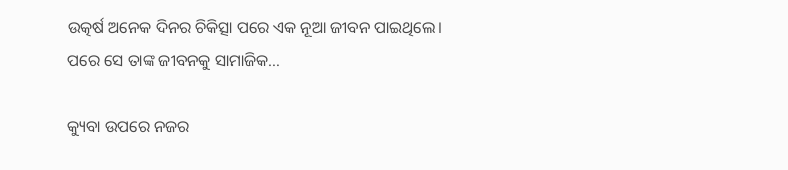ଉତ୍କର୍ଷ ଅନେକ ଦିନର ଚିକିତ୍ସା ପରେ ଏକ ନୂଆ ଜୀବନ ପାଇଥିଲେ। ପରେ ସେ ତାଙ୍କ ଜୀବନକୁ ସାମାଜିକ…

କ୍ୟୁବା ଉପରେ ନଜର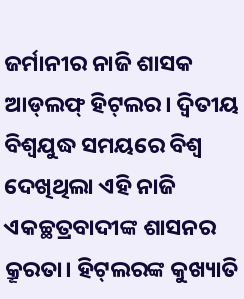ଜର୍ମାନୀର ନାଜି ଶାସକ ଆଡ୍‌ଲଫ୍‌ ହିଟ୍‌ଲର। ଦ୍ବିତୀୟ ବିଶ୍ବଯୁଦ୍ଧ ସମୟରେ ବିଶ୍ବ ଦେଖିଥିଲା ଏହି ନାଜି ଏକଚ୍ଛତ୍ରବାଦୀଙ୍କ ଶାସନର କ୍ରୂରତା। ହିଟ୍‌ଲରଙ୍କ କୁଖ୍ୟାତି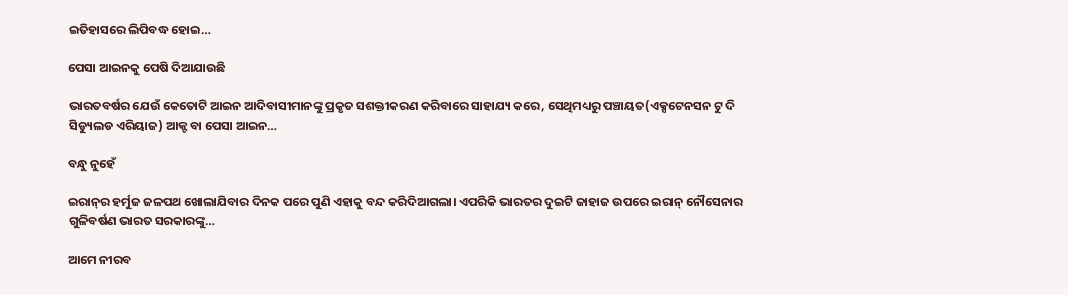ଇତିହାସରେ ଲିପିବଦ୍ଧ ହୋଇ…

ପେସା ଆଇନକୁ ପେଷି ଦିଆଯାଉଛି

ଭାରତବର୍ଷର ଯେଉଁ କେତୋଟି ଆଇନ ଆଦିବାସୀମାନଙ୍କୁ ପ୍ରକୃତ ସଶକ୍ତୀକରଣ କରିବାରେ ସାହାଯ୍ୟ କରେ, ସେଥିମଧ୍ୟରୁ ପଞ୍ଚାୟତ(ଏକ୍ସଟେନସନ ଟୁ ଦି ସିଡ୍ୟୁଲଡ ଏରିୟାଜ) ଆକ୍ଟ ବା ପେସା ଆଇନ…

ବନ୍ଧୁ ନୁହେଁ

ଇରାନ୍‌ର ହର୍ମୁଜ ଜଳପଥ ଖୋଲାଯିବାର ଦିନକ ପରେ ପୁଣି ଏହାକୁ ବନ୍ଦ କରିଦିଆଗଲା। ଏପରିକି ଭାରତର ଦୁଇଟି ଜାହାଜ ଉପରେ ଇରାନ୍‌ ନୌସେନାର ଗୁଳିବର୍ଷଣ ଭାରତ ସରକାରଙ୍କୁ…

ଆମେ ନୀରବ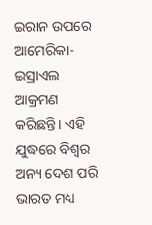ଇରାନ ଉପରେ ଆମେରିକା-ଇସ୍ରାଏଲ ଆକ୍ରମଣ କରିଛନ୍ତି। ଏହି ଯୁଦ୍ଧରେ ବିଶ୍ୱର ଅନ୍ୟ ଦେଶ ପରି ଭାରତ ମଧ୍ୟ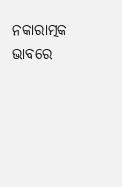ନକାରାତ୍ମକ ଭାବରେ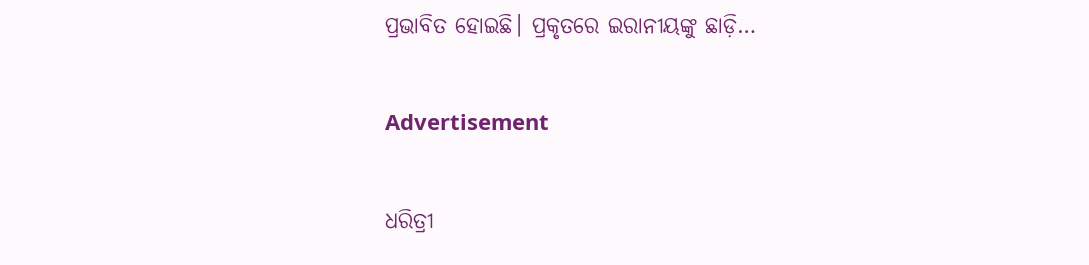ପ୍ରଭାବିତ ହୋଇଛି। ପ୍ରକୃତରେ ଇରାନୀୟଙ୍କୁ ଛାଡ଼ି…

Advertisement

ଧରିତ୍ରୀ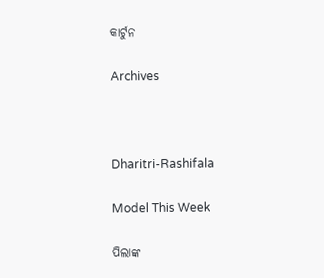କାର୍ଟୁନ

Archives



Dharitri-Rashifala

Model This Week

ପିଲାଙ୍କ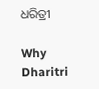ଧରିତ୍ରୀ

Why Dharitri